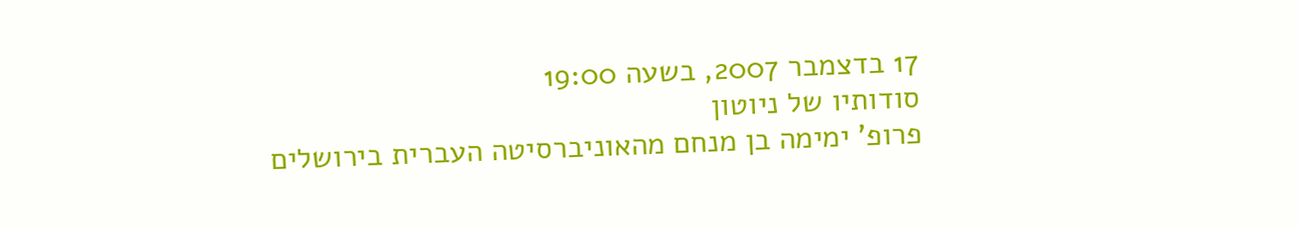17 בדצמבר 2007, בשעה 19:00
סודותיו של ניוטון
פרופ' ימימה בן מנחם מהאוניברסיטה העברית בירושלים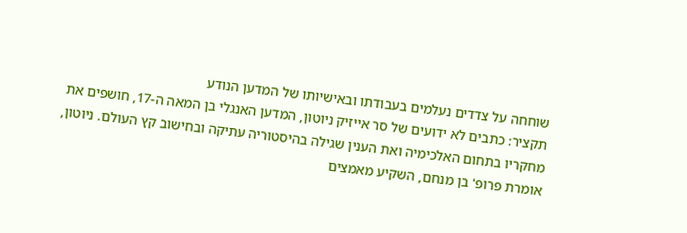שוחחה על צדדים נעלמים בעבודתו ובאישיותו של המדען הנודע
תקציר: כתבים לא ידועים של סר אייזיק ניוטון, המדען האנגלי בן המאה ה-17, חושפים את מחקריו בתחום האלכימיה ואת הענין שגילה בהיסטוריה עתיקה ובחישוב קץ העולם. ניוטון, אומרת פרופ' בן מנחם, השקיע מאמצים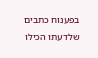בפענוח כתבים שלדעתו הכילו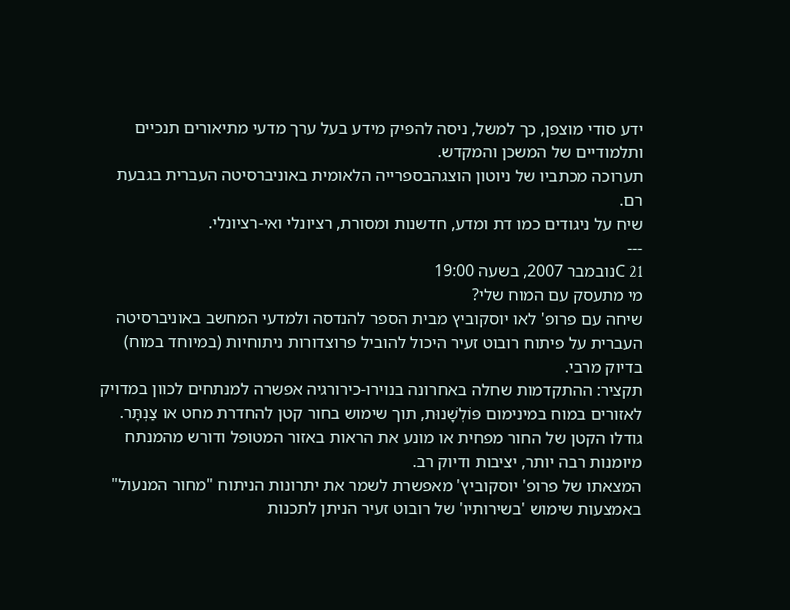ידע סודי מוצפן, כך למשל, ניסה להפיק מידע בעל ערך מדעי מתיאורים תנכיים ותלמודיים של המשכן והמקדש.
תערוכה מכתביו של ניוטון הוצגהבספרייה הלאומית באוניברסיטה העברית בגבעת רם.
שיח על ניגודים כמו דת ומדע, חדשנות ומסורת, רציונלי ואי-רציונלי.
---
21 Cנובמבר 2007, בשעה 19:00
מי מתעסק עם המוח שלי?
שיחה עם פרופ' לאו יוסקוביץ מבית הספר להנדסה ולמדעי המחשב באוניברסיטה העברית על פיתוח רובוט זעיר היכול להוביל פרוצדורות ניתוחיות (במיוחד במוח) בדיוק מרבי.
תקציר: ההתקדמות שחלה באחרונה בנוירו-כירורגיה אפשרה למנתחים לכוון במדויק לאזורים במוח במינימום פּוֹלְשָׁנוּת, תוך שימוש בחור קטן להחדרת מחט או צַנְתָּר. גודלו הקטן של החור מפחית או מונע את הראות באזור המטופל ודורש מהמנתח מיומנות רבה יותר, יציבות ודיוק רב.
המצאתו של פרופ' יוסקוביץ' מאפשרת לשמר את יתרונות הניתוח "מחור המנעול" באמצעות שימוש 'בשירותיו' של רובוט זעיר הניתן לתכנות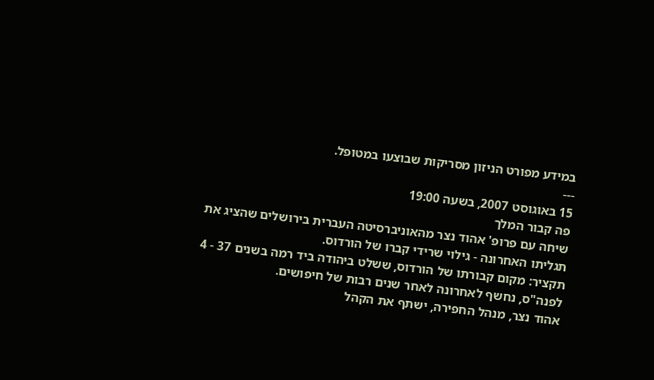במידע מפורט הניזון מסריקות שבוצעו במטופל.
---
15 באוגוסט 2007, בשעה 19:00
פה קבור המלך
שיחה עם פרופ' אהוד נצר מהאוניברסיטה העברית בירושלים שהציג את תגליתו האחרונה - גילוי שרידי קברו של הורדוס.
תקציר: מקום קבורתו של הורדוס, ששלט ביהודה ביד רמה בשנים 37 - 4 לפנה"ס, נחשף לאחרונה לאחר שנים רבות של חיפושים.
אהוד נצר, מנהל החפירה, ישתף את הקהל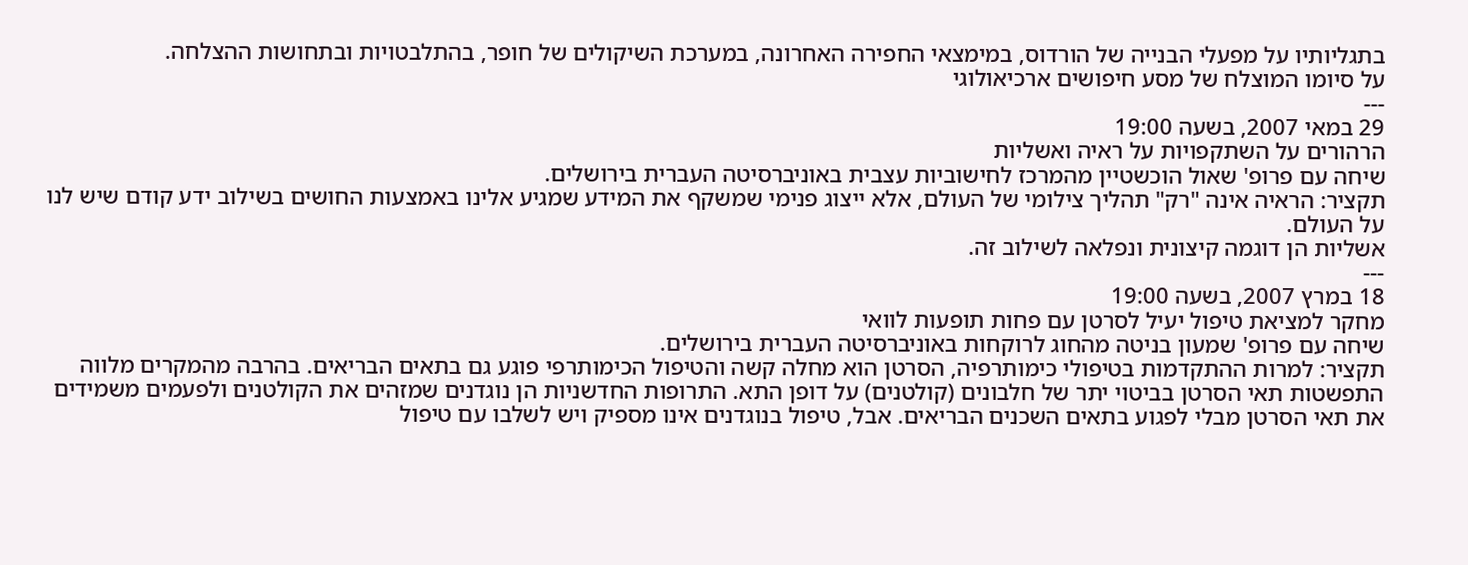בתגליותיו על מפעלי הבנייה של הורדוס, במימצאי החפירה האחרונה, במערכת השיקולים של חופר, בהתלבטויות ובתחושות ההצלחה.
על סיומו המוצלח של מסע חיפושים ארכיאולוגי
---
29 במאי 2007, בשעה 19:00
הרהורים על השתקפויות על ראיה ואשליות
שיחה עם פרופ' שאול הוכשטיין מהמרכז לחישוביות עצבית באוניברסיטה העברית בירושלים.
תקציר: הראיה אינה "רק" תהליך צילומי של העולם, אלא ייצוג פנימי שמשקף את המידע שמגיע אלינו באמצעות החושים בשילוב ידע קודם שיש לנו על העולם.
אשליות הן דוגמה קיצונית ונפלאה לשילוב זה.
---
18 במרץ 2007, בשעה 19:00
מחקר למציאת טיפול יעיל לסרטן עם פחות תופעות לוואי
שיחה עם פרופ' שמעון בניטה מהחוג לרוקחות באוניברסיטה העברית בירושלים.
תקציר: למרות ההתקדמות בטיפולי כימותרפיה, הסרטן הוא מחלה קשה והטיפול הכימותרפי פוגע גם בתאים הבריאים. בהרבה מהמקרים מלווה התפשטות תאי הסרטן בביטוי יתר של חלבונים (קולטנים) על דופן התא. התרופות החדשניות הן נוגדנים שמזהים את הקולטנים ולפעמים משמידים את תאי הסרטן מבלי לפגוע בתאים השכנים הבריאים. אבל, טיפול בנוגדנים אינו מספיק ויש לשלבו עם טיפול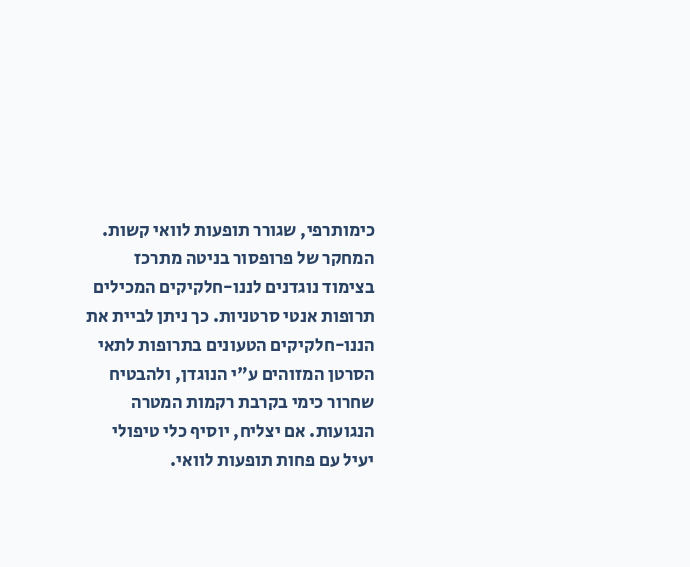כימותרפי, שגורר תופעות לוואי קשות.
המחקר של פרופסור בניטה מתרכז בצימוד נוגדנים לננו-חלקיקים המכילים תרופות אנטי סרטניות. כך ניתן לביית את הננו-חלקיקים הטעונים בתרופות לתאי הסרטן המזוהים ע"י הנוגדן, ולהבטיח שחרור כימי בקרבת רקמות המטרה הנגועות. אם יצליח, יוסיף כלי טיפולי יעיל עם פחות תופעות לוואי.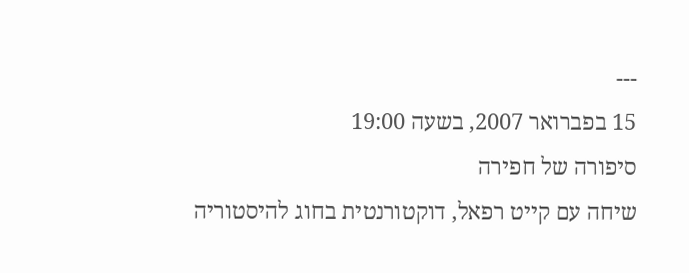---
15 בפברואר 2007, בשעה 19:00
סיפורה של חפירה
שיחה עם קייט רפאל, דוקטורנטית בחוג להיסטוריה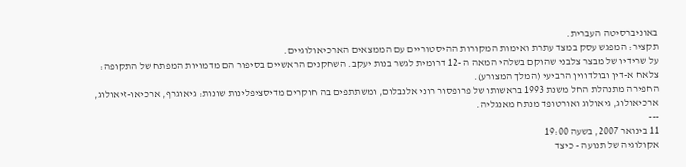באוניברסיטה העברית.
תקציר: המפגש עסק במצד עתרת ואימות המקורות ההיסטוריים עם הממצאים הארכיאולוגיים.
על שרידיו של מבצר צלבני שהוקם בשלהי המאה ה -12 דרומית לגשר בנות יעקב. השחקנים הראשיים בסיפור הם מדמויות המפתח של התקופה: צלאח א-דין ובולדווין הרביעי (המלך המצורע).
החפירה מתנהלת החל משנת 1993 בראשותו של פרופסור רוני אלנבלום, ומשתתפים בה חוקרים מדיסציפלינות שונות: גיאוגרף, ארכיאו-זיאולוג, ארכיאולוג, גיאולוג ואורטופד מנתח מאנגליה.
---
11 בינואר 2007, בשעה 19:00
אקולוגיה של תנועה - כיצד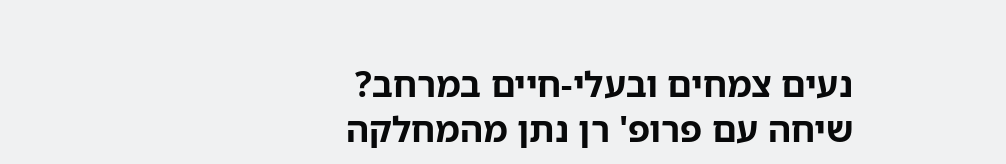נעים צמחים ובעלי-חיים במרחב?
שיחה עם פרופ' רן נתן מהמחלקה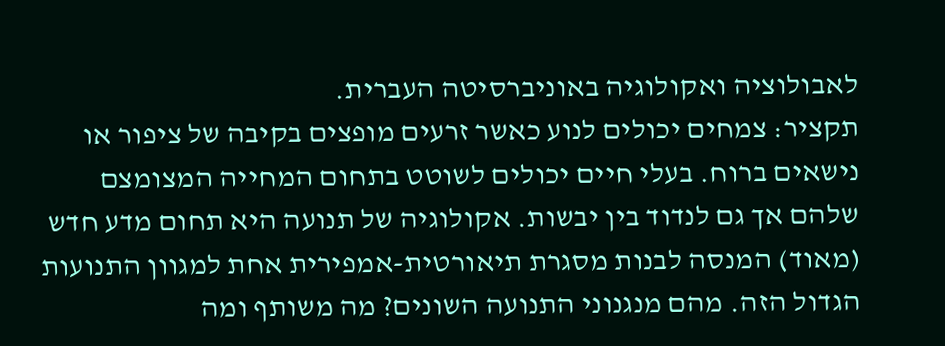לאבולוציה ואקולוגיה באוניברסיטה העברית.
תקציר: צמחים יכולים לנוע כאשר זרעים מופצים בקיבה של ציפור או נישאים ברוח. בעלי חיים יכולים לשוטט בתחום המחייה המצומצם שלהם אך גם לנדוד בין יבשות. אקולוגיה של תנועה היא תחום מדע חדש (מאוד) המנסה לבנות מסגרת תיאורטית-אמפירית אחת למגוון התנועות הגדול הזה. מהם מנגנוני התנועה השונים? מה משותף ומה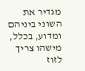מגדיר את השוני ביניהם ומדוע, בכלל, מישהו צריך לזוז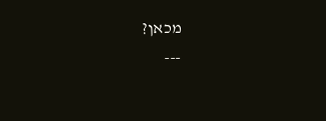מכאן?
---